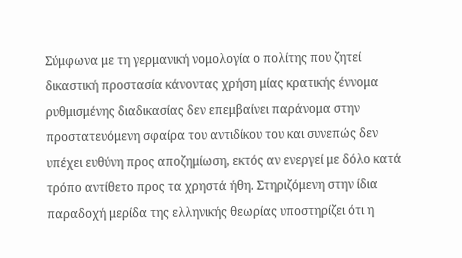Σύμφωνα με τη γερμανική νομολογία ο πολίτης που ζητεί δικαστική προστασία κάνοντας χρήση μίας κρατικής έννομα ρυθμισμένης διαδικασίας δεν επεμβαίνει παράνομα στην προστατευόμενη σφαίρα του αντιδίκου του και συνεπώς δεν υπέχει ευθύνη προς αποζημίωση, εκτός αν ενεργεί με δόλο κατά τρόπο αντίθετο προς τα χρηστά ήθη. Στηριζόμενη στην ίδια παραδοχή μερίδα της ελληνικής θεωρίας υποστηρίζει ότι η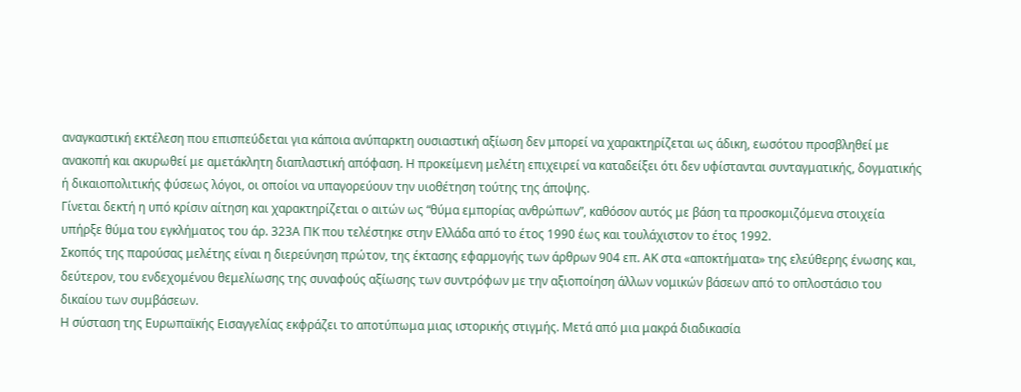αναγκαστική εκτέλεση που επισπεύδεται για κάποια ανύπαρκτη ουσιαστική αξίωση δεν μπορεί να χαρακτηρίζεται ως άδικη, εωσότου προσβληθεί με ανακοπή και ακυρωθεί με αμετάκλητη διαπλαστική απόφαση. Η προκείμενη μελέτη επιχειρεί να καταδείξει ότι δεν υφίστανται συνταγματικής, δογματικής ή δικαιοπολιτικής φύσεως λόγοι, οι οποίοι να υπαγορεύουν την υιοθέτηση τούτης της άποψης.
Γίνεται δεκτή η υπό κρίσιν αίτηση και χαρακτηρίζεται ο αιτών ως “θύμα εμπορίας ανθρώπων”, καθόσον αυτός με βάση τα προσκομιζόμενα στοιχεία υπήρξε θύμα του εγκλήματος του άρ. 323Α ΠΚ που τελέστηκε στην Ελλάδα από το έτος 1990 έως και τουλάχιστον το έτος 1992.
Σκοπός της παρούσας μελέτης είναι η διερεύνηση πρώτον, της έκτασης εφαρμογής των άρθρων 904 επ. ΑΚ στα «αποκτήματα» της ελεύθερης ένωσης και, δεύτερον, του ενδεχομένου θεμελίωσης της συναφούς αξίωσης των συντρόφων με την αξιοποίηση άλλων νομικών βάσεων από το οπλοστάσιο του δικαίου των συμβάσεων.
Η σύσταση της Ευρωπαϊκής Εισαγγελίας εκφράζει το αποτύπωμα μιας ιστορικής στιγμής. Μετά από μια μακρά διαδικασία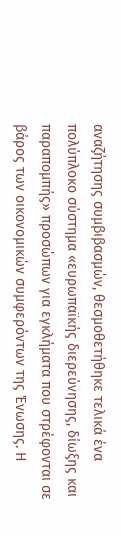αναζήτησης συμβιβασμών, θεσμοθετήθηκε τελικά ένα πολύπλοκο σύστημα «ευρωπαϊκής διερεύνησης, δίωξης και παραπομπής» προσώπων για εγκλήματα που στρέφονται σε βάρος των οικονομικών συμφερόντων της Ένωσης. Η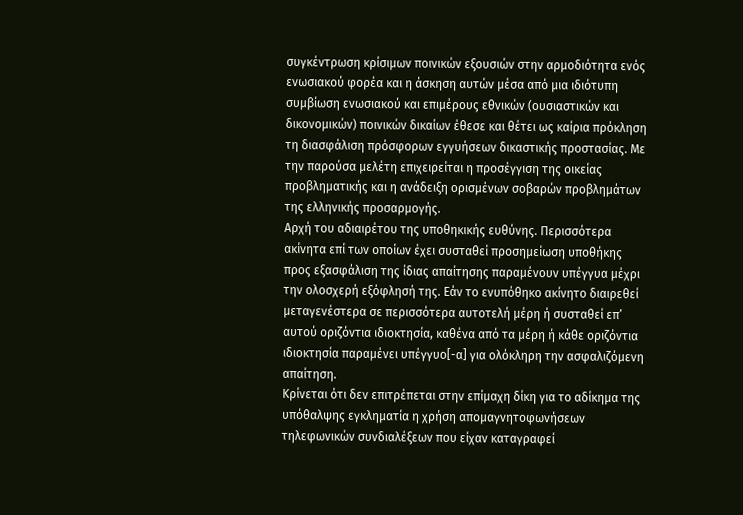συγκέντρωση κρίσιμων ποινικών εξουσιών στην αρμοδιότητα ενός ενωσιακού φορέα και η άσκηση αυτών μέσα από μια ιδιότυπη συμβίωση ενωσιακού και επιμέρους εθνικών (ουσιαστικών και δικονομικών) ποινικών δικαίων έθεσε και θέτει ως καίρια πρόκληση τη διασφάλιση πρόσφορων εγγυήσεων δικαστικής προστασίας. Με την παρούσα μελέτη επιχειρείται η προσέγγιση της οικείας προβληματικής και η ανάδειξη ορισμένων σοβαρών προβλημάτων της ελληνικής προσαρμογής.
Αρχή του αδιαιρέτου της υποθηκικής ευθύνης. Περισσότερα ακίνητα επί των οποίων έχει συσταθεί προσημείωση υποθήκης προς εξασφάλιση της ίδιας απαίτησης παραμένουν υπέγγυα μέχρι την ολοσχερή εξόφλησή της. Εάν το ενυπόθηκο ακίνητο διαιρεθεί μεταγενέστερα σε περισσότερα αυτοτελή μέρη ή συσταθεί επ’ αυτού οριζόντια ιδιοκτησία, καθένα από τα μέρη ή κάθε οριζόντια ιδιοκτησία παραμένει υπέγγυο[-α] για ολόκληρη την ασφαλιζόμενη απαίτηση.
Κρίνεται ότι δεν επιτρέπεται στην επίμαχη δίκη για το αδίκημα της υπόθαλψης εγκληματία η χρήση απομαγνητοφωνήσεων τηλεφωνικών συνδιαλέξεων που είχαν καταγραφεί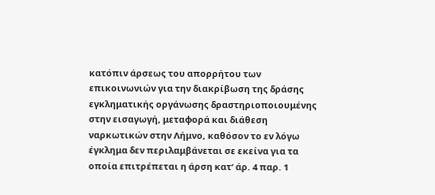κατόπιν άρσεως του απορρήτου των επικοινωνιών για την διακρίβωση της δράσης εγκληματικής οργάνωσης δραστηριοποιουμένης στην εισαγωγή, μεταφορά και διάθεση ναρκωτικών στην Λήμνο, καθόσον το εν λόγω έγκλημα δεν περιλαμβάνεται σε εκείνα για τα οποία επιτρέπεται η άρση κατ’ άρ. 4 παρ. 1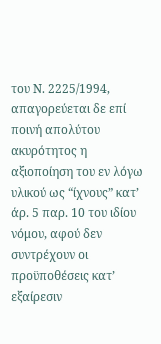του Ν. 2225/1994, απαγορεύεται δε επί ποινή απολύτου ακυρότητος η αξιοποίηση του εν λόγω υλικού ως “ίχνους” κατ’ άρ. 5 παρ. 10 του ιδίου νόμου, αφού δεν συντρέχουν οι προϋποθέσεις κατ’ εξαίρεσιν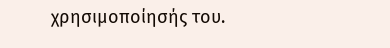χρησιμοποίησής του.